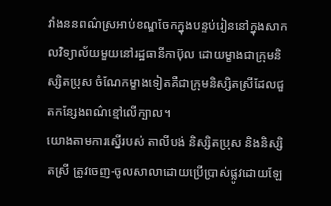វាំងននពណ៌ស្រអាប់ខណ្ឌចែកក្នុងបន្ទប់រៀននៅក្នុងសាកលវិទ្យាល័យមួយនៅរដ្ឋធានីកាប៊ុល ដោយម្ខាងជាក្រុមនិស្សិតប្រុស ចំណែកម្ខាងទៀតគឺជាក្រុមនិស្សិតស្រីដែលជួតកន្សែងពណ៌ខ្មៅលើក្បាល។
យោងតាមការស្នើរបស់ តាលីបង់ និស្សិតប្រុស និងនិស្សិតស្រី ត្រូវចេញ-ចូលសាលាដោយប្រើប្រាស់ផ្លូវដោយឡែ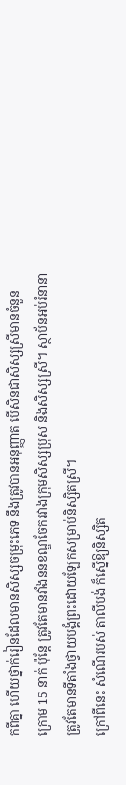កពីគ្នា ហើយថ្នាក់រៀនដែលមានសិស្សចម្រុះភេទ នឹងត្រូវបានអនុញ្ញាត បើសិនជាសិស្សស្រីមានចំនួនក្រោម 15 នាក់ ប៉ុន្តែ ត្រូវតែមានវាំងននខណ្ឌចែករវាងក្រុមសិស្សប្រុស និងសិស្សស្រី។ ស្ថាប័នអប់រំនានា ត្រូវតែមានទីតាំងថ្វាយបង្គំព្រះដោយឡែកសម្រាប់និស្សិតស្រី។
ក្រៅពីនេះ សំណើរបស់ តាលីបង់ ក៏ស្នើឱ្យនិស្សិត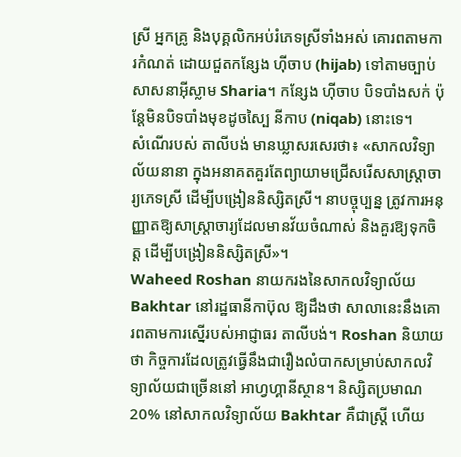ស្រី អ្នកគ្រូ និងបុគ្គលិកអប់រំភេទស្រីទាំងអស់ គោរពតាមការកំណត់ ដោយជួតកន្សែង ហ៊ីចាប (hijab) ទៅតាមច្បាប់សាសនាអ៊ីស្លាម Sharia។ កន្សែង ហ៊ីចាប បិទបាំងសក់ ប៉ុន្តែមិនបិទបាំងមុខដូចស្បៃ នីកាប (niqab) នោះទេ។
សំណើរបស់ តាលីបង់ មានឃ្លាសរសេរថា៖ «សាកលវិទ្យាល័យនានា ក្នុងអនាគតគួរតែព្យាយាមជ្រើសរើសសាស្ត្រាចារ្យភេទស្រី ដើម្បីបង្រៀននិស្សិតស្រី។ នាបច្ចុប្បន្ន ត្រូវការអនុញ្ញាតឱ្យសាស្ត្រាចារ្យដែលមានវ័យចំណាស់ និងគួរឱ្យទុកចិត្ត ដើម្បីបង្រៀននិស្សិតស្រី»។
Waheed Roshan នាយករងនៃសាកលវិទ្យាល័យ Bakhtar នៅរដ្ឋធានីកាប៊ុល ឱ្យដឹងថា សាលានេះនឹងគោរពតាមការស្នើរបស់អាជ្ញាធរ តាលីបង់។ Roshan និយាយថា កិច្ចការដែលត្រូវធ្វើនឹងជារឿងលំបាកសម្រាប់សាកលវិទ្យាល័យជាច្រើននៅ អាហ្វហ្គានីស្ថាន។ និស្សិតប្រមាណ 20% នៅសាកលវិទ្យាល័យ Bakhtar គឺជាស្ត្រី ហើយ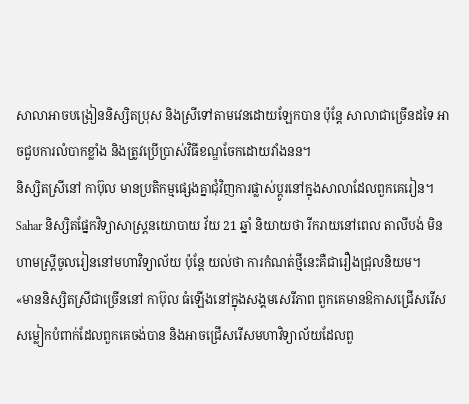សាលាអាចបង្រៀននិស្សិតប្រុស និងស្រីទៅតាមវេនដោយឡែកបាន ប៉ុន្តែ សាលាជាច្រើនដទៃ អាចជួបការលំបាកខ្លាំង និងត្រូវប្រើប្រាស់វិធីខណ្ឌចែកដោយវាំងនន។
និស្សិតស្រីនៅ កាប៊ុល មានប្រតិកម្មផ្សេងគ្នាជុំវិញការផ្លាស់ប្ដូរនៅក្នុងសាលាដែលពួកគេរៀន។ Sahar និស្សិតផ្នែកវិទ្យាសាស្ត្រនយោបាយ វ័យ 21 ឆ្នាំ និយាយថា រីករាយនៅពេល តាលីបង់ មិនហាមស្ត្រីចូលរៀននៅមហាវិទ្យាល័យ ប៉ុន្តែ យល់ថា ការកំណត់ថ្មីនេះគឺជារឿងជ្រុលនិយម។
«មាននិស្សិតស្រីជាច្រើននៅ កាប៊ុល ធំឡើងនៅក្នុងសង្គមសេរីភាព ពួកគេមានឱកាសជ្រើសរើសសម្លៀកបំពាក់ដែលពួកគេចង់បាន និងអាចជ្រើសរើសមហាវិទ្យាល័យដែលពួ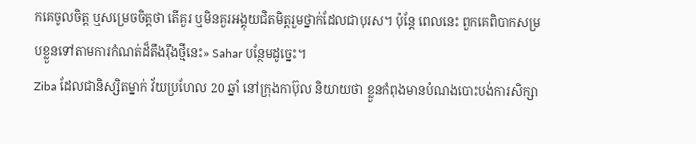កគេចូលចិត្ត ឬសម្រេចចិត្តថា តើគួរ ឬមិនគួរអង្គុយជិតមិត្តរួមថ្នាក់ដែលជាបុរស។ ប៉ុន្តែ ពេលនេះ ពួកគេពិបាកសម្របខ្លួនទៅតាមការកំណត់ដ៏តឹងរ៉ឹងថ្មីនេះ» Sahar បន្ថែមដូច្នេះ។
Ziba ដែលជានិស្សិតម្នាក់ វ័យប្រហែល 20 ឆ្នាំ នៅក្រុងកាប៊ុល និយាយថា ខ្លួនកំពុងមានបំណងបោះបង់ការសិក្សា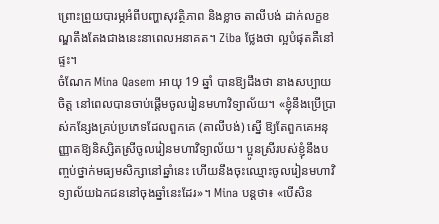ព្រោះព្រួយបារម្ភអំពីបញ្ហាសុវត្ថិភាព និងខ្លាច តាលីបង់ ដាក់លក្ខខណ្ឌតឹងតែងជាងនេះនាពេលអនាគត។ Ziba ថ្លែងថា ល្អបំផុតគឺនៅផ្ទះ។
ចំណែក Mina Qasem អាយុ 19 ឆ្នាំ បានឱ្យដឹងថា នាងសប្បាយចិត្ត នៅពេលបានចាប់ផ្ដើមចូលរៀនមហាវិទ្យាល័យ។ «ខ្ញុំនឹងប្រើប្រាស់កន្សែងគ្រប់ប្រភេទដែលពួកគេ (តាលីបង់) ស្នើ ឱ្យតែពួកគេអនុញ្ញាតឱ្យនិស្សិតស្រីចូលរៀនមហាវិទ្យាល័យ។ ប្អូនស្រីរបស់ខ្ញុំនឹងបញ្ចប់ថ្នាក់មធ្យមសិក្សានៅឆ្នាំនេះ ហើយនឹងចុះឈ្មោះចូលរៀនមហាវិទ្យាល័យឯកជននៅចុងឆ្នាំនេះដែរ»។ Mina បន្តថា៖ «បើសិន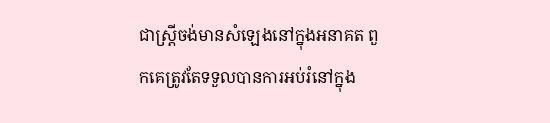ជាស្ត្រីចង់មានសំឡេងនៅក្នុងអនាគត ពួកគេត្រូវតែទទួលបានការអប់រំនៅក្នុង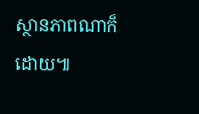ស្ថានភាពណាក៏ដោយ៕